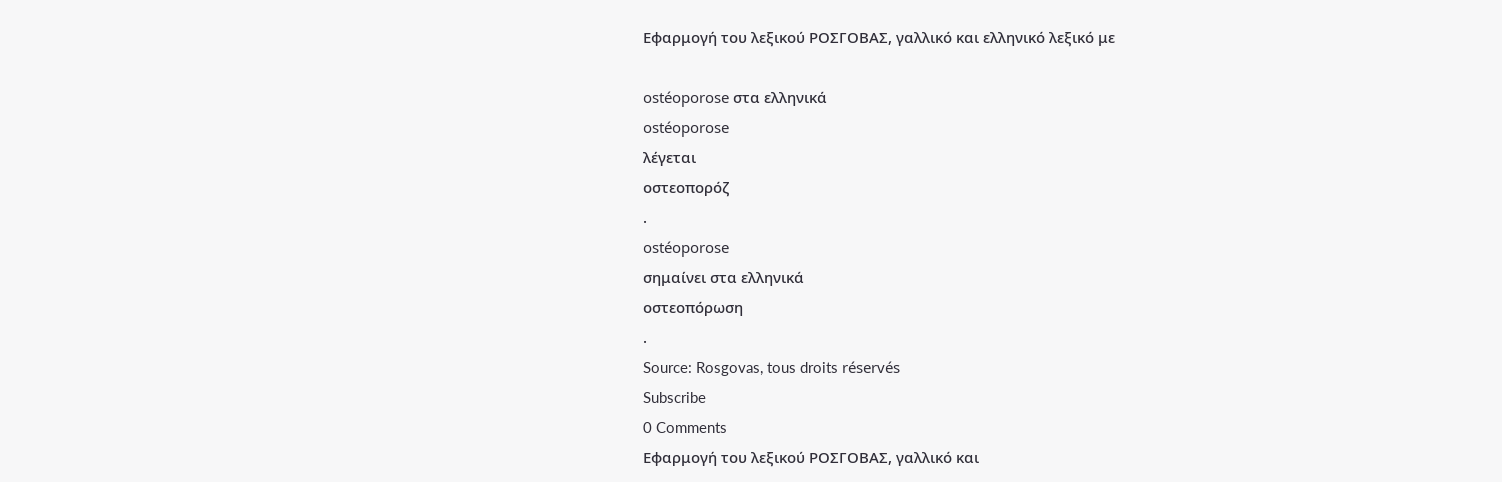Εφαρμογή του λεξικού ΡΟΣΓΟΒΑΣ, γαλλικό και ελληνικό λεξικό με

ostéoporose στα ελληνικά
ostéoporose
λέγεται
οστεοπορόζ
.
ostéoporose
σημαίνει στα ελληνικά
οστεοπόρωση
.
Source: Rosgovas, tous droits réservés
Subscribe
0 Comments
Εφαρμογή του λεξικού ΡΟΣΓΟΒΑΣ, γαλλικό και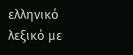ελληνικό λεξικό με